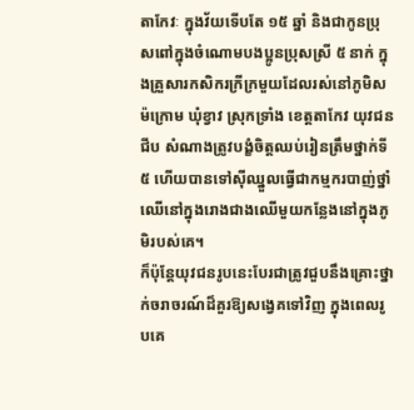តាកែវៈ ក្នុងវ័យទើបតែ ១៥ ឆ្នាំ និងជាកូនប្រុសពៅក្នុងចំណោមបងប្អូនប្រុសស្រី ៥ នាក់ ក្នុងគ្រួសារកសិករក្រីក្រមួយដែលរស់នៅភូមិសម៉ក្រោម ឃុំខ្វាវ ស្រុកទ្រាំង ខេត្តតាកែវ យុវជន ជីប សំណាងត្រូវបង្ខំចិត្តឈប់រៀនត្រឹមថ្នាក់ទី៥ ហើយបានទៅស៊ីឈ្នួលធ្វើជាកម្មករបាញ់ថ្នាំឈើនៅក្នុងរោងជាងឈើមួយកន្លែងនៅក្នុងភូមិរបស់គេ។
ក៏ប៉ុន្តែយុវជនរូបនេះបែរជាត្រូវជួបនឹងគ្រោះថ្នាក់ចរាចរណ៍ដ៏គួរឱ្យសង្វេគទៅវិញ ក្នុងពេលរូបគេ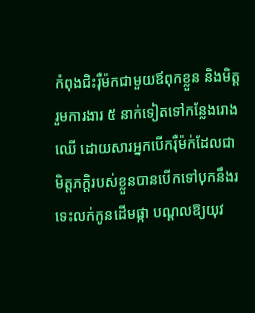កំពុងជិះរ៉ឺម៉កជាមួយឪពុកខ្លួន និងមិត្តរួមការងារ ៥ នាក់ទៀតទៅកន្លែងរោងឈើ ដោយសារអ្នកបើករ៉ឺម៉ក់ដែលជាមិត្តភក្តិរបស់ខ្លួនបានបើកទៅបុកនឹងរទេះលក់កូនដើមផ្កា បណ្ដលឱ្យយុវ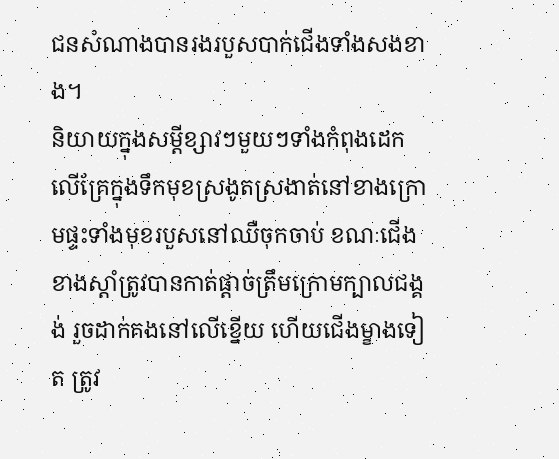ជនសំណាងបានរងរបួសបាក់ជើងទាំងសងខាង។
និយាយក្នុងសម្តីខ្សាវៗមួយៗទាំងកំពុងដេកលើគ្រែក្នុងទឹកមុខស្រងូតស្រងាត់នៅខាងក្រោមផ្ទះទាំងមុខរបួសនៅឈឺចុកចាប់ ខណៈជើងខាងស្តាំត្រូវបានកាត់ផ្តាច់ត្រឹមក្រោមក្បាលជង្គង់ រួចដាក់គងនៅលើខ្នើយ ហើយជើងម្ខាងទៀត ត្រូវ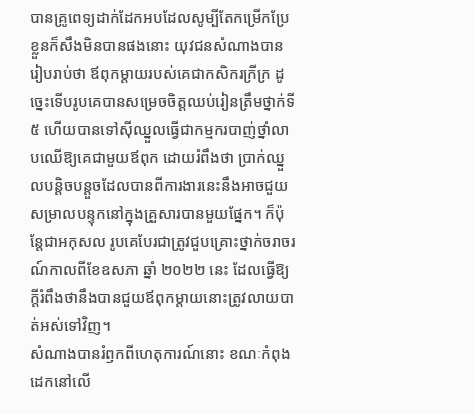បានគ្រូពេទ្យដាក់ដែកអបដែលសូម្បីតែកម្រើកប្រែខ្លួនក៏សឹងមិនបានផងនោះ យុវជនសំណាងបានរៀបរាប់ថា ឪពុកម្តាយរបស់គេជាកសិករក្រីក្រ ដូច្នេះទើបរូបគេបានសម្រេចចិត្តឈប់រៀនត្រឹមថ្នាក់ទី៥ ហើយបានទៅស៊ីឈ្នួលធ្វើជាកម្មករបាញ់ថ្នាំលាបឈើឱ្យគេជាមួយឪពុក ដោយរំពឹងថា ប្រាក់ឈ្នួលបន្តិចបន្តួចដែលបានពីការងារនេះនឹងអាចជួយសម្រាលបន្ទុកនៅក្នុងគ្រួសារបានមួយផ្នែក។ ក៏ប៉ុន្តែជាអកុសល រូបគេបែរជាត្រូវជួបគ្រោះថ្នាក់ចរាចរណ៍កាលពីខែឧសភា ឆ្នាំ ២០២២ នេះ ដែលធ្វើឱ្យក្តីរំពឹងថានឹងបានជួយឪពុកម្តាយនោះត្រូវលាយបាត់អស់ទៅវិញ។
សំណាងបានរំឭកពីហេតុការណ៍នោះ ខណៈកំពុងដេកនៅលើ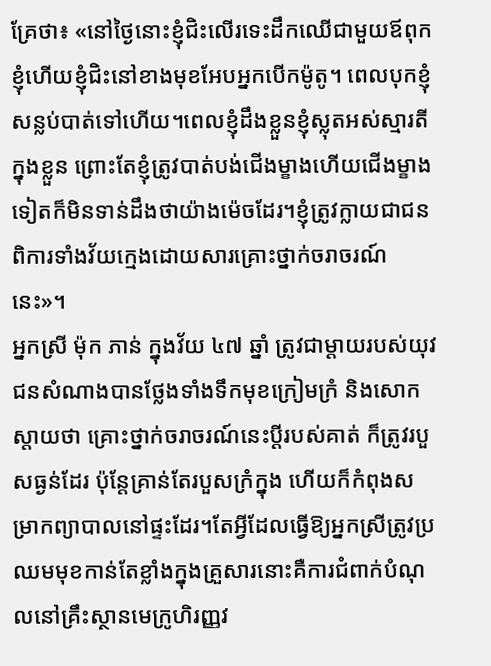គ្រែថា៖ «នៅថ្ងៃនោះខ្ញុំជិះលើរទេះដឹកឈើជាមួយឪពុកខ្ញុំហើយខ្ញុំជិះនៅខាងមុខអែបអ្នកបើកម៉ូតូ។ ពេលបុកខ្ញុំសន្លប់បាត់ទៅហើយ។ពេលខ្ញុំដឹងខ្លួនខ្ញុំស្លុតអស់ស្មារតីក្នុងខ្លួន ព្រោះតែខ្ញុំត្រូវបាត់បង់ជើងម្ខាងហើយជើងម្ខាងទៀតក៏មិនទាន់ដឹងថាយ៉ាងម៉េចដែរ។ខ្ញុំត្រូវក្លាយជាជនពិការទាំងវ័យក្មេងដោយសារគ្រោះថ្នាក់ចរាចរណ៍នេះ»។
អ្នកស្រី ម៉ុក ភាន់ ក្នុងវ័យ ៤៧ ឆ្នាំ ត្រូវជាម្តាយរបស់យុវជនសំណាងបានថ្លែងទាំងទឹកមុខក្រៀមក្រំ និងសោកស្តាយថា គ្រោះថ្នាក់ចរាចរណ៍នេះប្តីរបស់គាត់ ក៏ត្រូវរបួសធ្ងន់ដែរ ប៉ុន្តែគ្រាន់តែរបួសក្រំក្នុង ហើយក៏កំពុងសម្រាកព្យាបាលនៅផ្ទះដែរ។តែអ្វីដែលធ្វើឱ្យអ្នកស្រីត្រូវប្រឈមមុខកាន់តែខ្លាំងក្នុងគ្រួសារនោះគឺការជំពាក់បំណុលនៅគ្រឹះស្ថានមេក្រូហិរញ្ញវ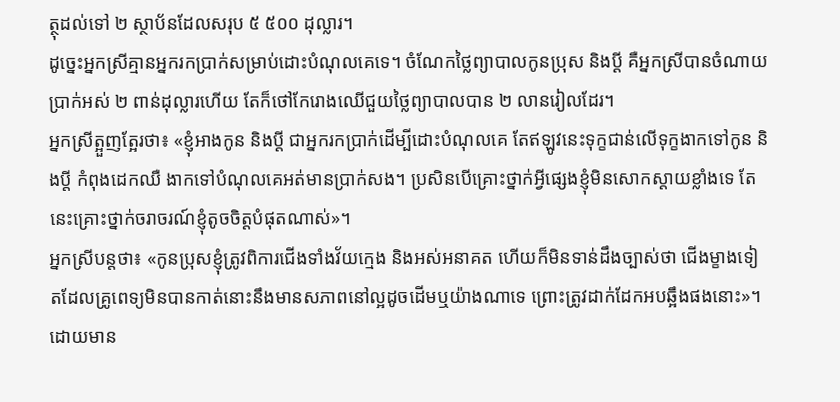ត្ថុដល់ទៅ ២ ស្ថាប័នដែលសរុប ៥ ៥០០ ដុល្លារ។
ដូច្នេះអ្នកស្រីគ្មានអ្នករកប្រាក់សម្រាប់ដោះបំណុលគេទេ។ ចំណែកថ្លៃព្យាបាលកូនប្រុស និងប្តី គឺអ្នកស្រីបានចំណាយប្រាក់អស់ ២ ពាន់ដុល្លារហើយ តែក៏ថៅកែរោងឈើជួយថ្លៃព្យាបាលបាន ២ លានរៀលដែរ។
អ្នកស្រីត្អួញត្អែរថា៖ «ខ្ញុំអាងកូន និងប្តី ជាអ្នករកប្រាក់ដើម្បីដោះបំណុលគេ តែឥឡូវនេះទុក្ខជាន់លើទុក្ខងាកទៅកូន និងប្តី កំពុងដេកឈឺ ងាកទៅបំណុលគេអត់មានប្រាក់សង។ ប្រសិនបើគ្រោះថ្នាក់អ្វីផ្សេងខ្ញុំមិនសោកស្តាយខ្លាំងទេ តែនេះគ្រោះថ្នាក់ចរាចរណ៍ខ្ញុំតូចចិត្តបំផុតណាស់»។
អ្នកស្រីបន្តថា៖ «កូនប្រុសខ្ញុំត្រូវពិការជើងទាំងវ័យក្មេង និងអស់អនាគត ហើយក៏មិនទាន់ដឹងច្បាស់ថា ជើងម្ខាងទៀតដែលគ្រូពេទ្យមិនបានកាត់នោះនឹងមានសភាពនៅល្អដូចដើមឬយ៉ាងណាទេ ព្រោះត្រូវដាក់ដែកអបឆ្អឹងផងនោះ»។
ដោយមាន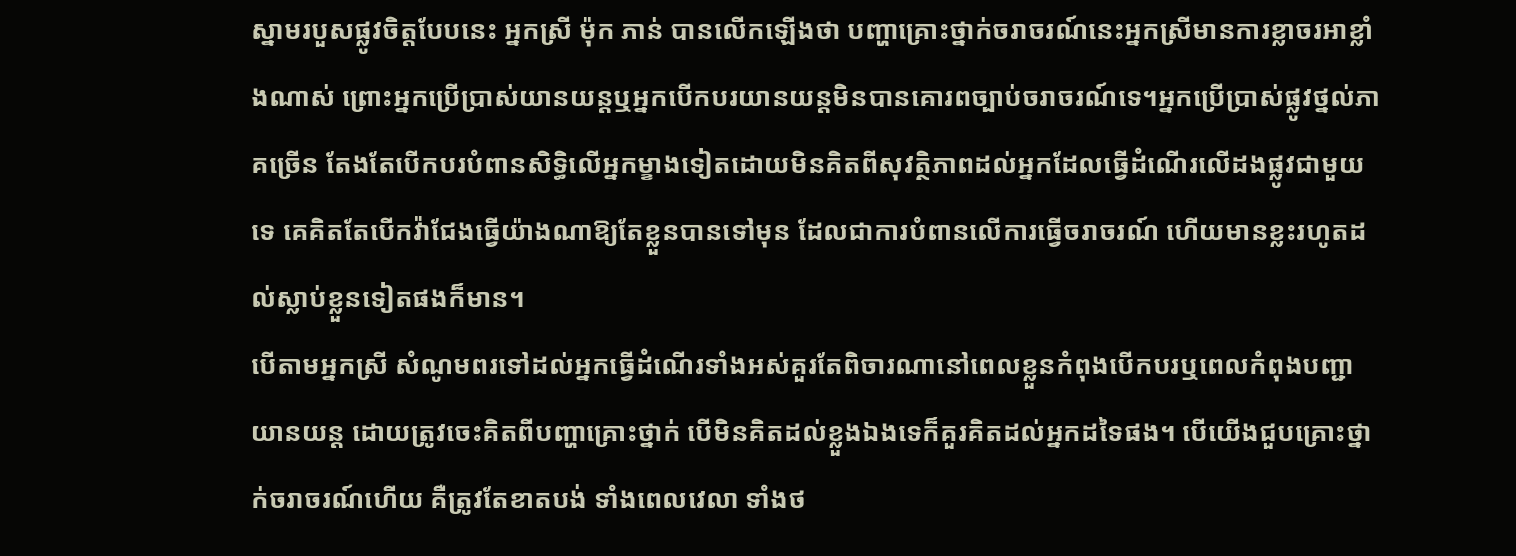ស្នាមរបួសផ្លូវចិត្តបែបនេះ អ្នកស្រី ម៉ុក ភាន់ បានលើកឡើងថា បញ្ហាគ្រោះថ្នាក់ចរាចរណ៍នេះអ្នកស្រីមានការខ្លាចរអាខ្លាំងណាស់ ព្រោះអ្នកប្រើប្រាស់យានយន្តឬអ្នកបើកបរយានយន្តមិនបានគោរពច្បាប់ចរាចរណ៍ទេ។អ្នកប្រើប្រាស់ផ្លូវថ្នល់ភាគច្រើន តែងតែបើកបរបំពានសិទ្ធិលើអ្នកម្ខាងទៀតដោយមិនគិតពីសុវត្ថិភាពដល់អ្នកដែលធ្វើដំណើរលើដងផ្លូវជាមួយទេ គេគិតតែបើកវ៉ាជែងធ្វើយ៉ាងណាឱ្យតែខ្លួនបានទៅមុន ដែលជាការបំពានលើការធ្វើចរាចរណ៍ ហើយមានខ្លះរហូតដល់ស្លាប់ខ្លួនទៀតផងក៏មាន។
បើតាមអ្នកស្រី សំណូមពរទៅដល់អ្នកធ្វើដំណើរទាំងអស់គួរតែពិចារណានៅពេលខ្លួនកំពុងបើកបរឬពេលកំពុងបញ្ជាយានយន្ត ដោយត្រូវចេះគិតពីបញ្ហាគ្រោះថ្នាក់ បើមិនគិតដល់ខ្លួងឯងទេក៏គួរគិតដល់អ្នកដទៃផង។ បើយើងជួបគ្រោះថ្នាក់ចរាចរណ៍ហើយ គឺត្រូវតែខាតបង់ ទាំងពេលវេលា ទាំងថ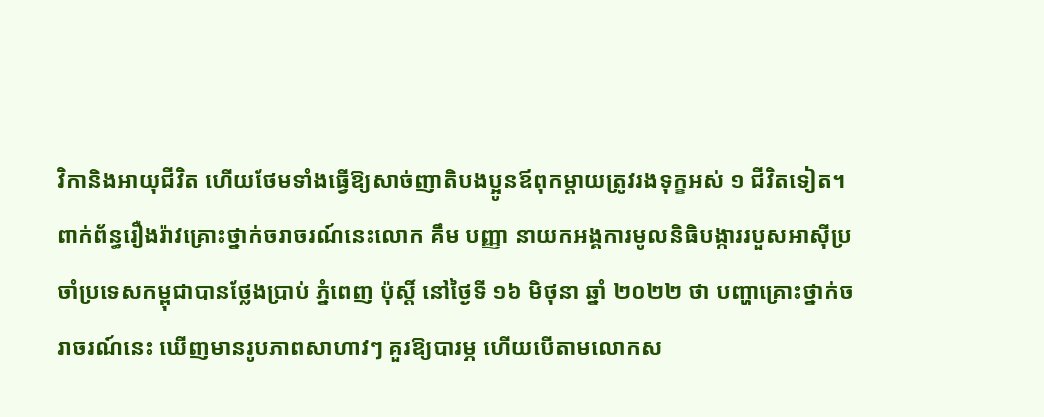វិកានិងអាយុជីវិត ហើយថែមទាំងធ្វើឱ្យសាច់ញាតិបងប្អូនឪពុកម្តាយត្រូវរងទុក្ខអស់ ១ ជីវិតទៀត។
ពាក់ព័ន្ធរឿងរ៉ាវគ្រោះថ្នាក់ចរាចរណ៍នេះលោក គឹម បញ្ញា នាយកអង្គការមូលនិធិបង្ការរបួសអាស៊ីប្រចាំប្រទេសកម្ពុជាបានថ្លែងប្រាប់ ភ្នំពេញ ប៉ុស្តិ៍ នៅថ្ងៃទី ១៦ មិថុនា ឆ្នាំ ២០២២ ថា បញ្ហាគ្រោះថ្នាក់ចរាចរណ៍នេះ ឃើញមានរូបភាពសាហាវៗ គួរឱ្យបារម្ភ ហើយបើតាមលោកស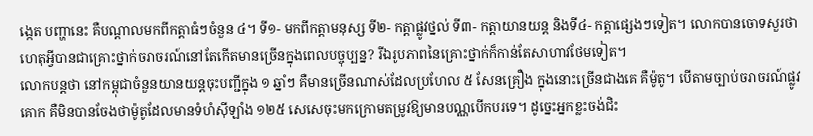ង្កេត បញ្ហានេះ គឺបណ្តាលមកពីកត្តាធំៗចំនួន ៤។ ទី១- មកពីកត្តាមនុស្ស ទី២- កត្តាផ្លូវថ្នល់ ទី៣- កត្តាយានយន្ត និងទី៤- កត្តាផ្សេងៗទៀត។ លោកបានចោទសួរថា ហេតុអ្វីបានជាគ្រោះថ្នាក់ចរាចរណ៍នៅតែកើតមានច្រើនក្នុងពេលបច្ចុប្បន្ន? រីឯរូបភាពនៃគ្រោះថ្នាក់ក៏កាន់តែសាហាវថែមទៀត។
លោកបន្តថា នៅកម្ពុជាចំនួនយានយន្តចុះបញ្ជីក្នុង ១ ឆ្នាំៗ គឺមានច្រើនណាស់ដែលប្រហែល ៥ សែនគ្រឿង ក្នុងនោះច្រើនជាងគេ គឺម៉ូតូ។ បើតាមច្បាប់ចរាចរណ៍ផ្លូវគោក គឺមិនបានចែងថាម៉ូតូដែលមានទំហំស៊ីឡាំង ១២៥ សេសេចុះមកក្រោមតម្រូវឱ្យមានបណ្ណបើកបរទេ។ ដូច្នេះអ្នកខ្លះចង់ជិះ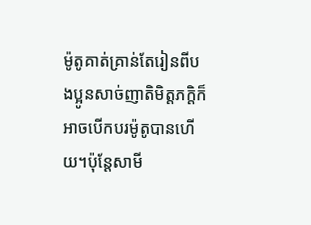ម៉ូតូគាត់គ្រាន់តែរៀនពីបងប្អូនសាច់ញាតិមិត្តភក្តិក៏អាចបើកបរម៉ូតូបានហើយ។ប៉ុន្តែសាមី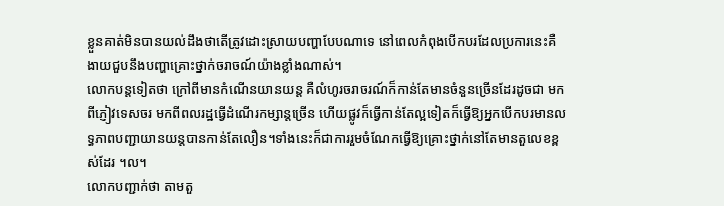ខ្លួនគាត់មិនបានយល់ដឹងថាតើត្រូវដោះស្រាយបញ្ហាបែបណាទេ នៅពេលកំពុងបើកបរដែលប្រការនេះគឺងាយជួបនឹងបញ្ហាគ្រោះថ្នាក់ចរាចណ៍យ៉ាងខ្លាំងណាស់។
លោកបន្តទៀតថា ក្រៅពីមានកំណើនយានយន្ត គឺលំហូរចរាចរណ៍ក៏កាន់តែមានចំនួនច្រើនដែរដូចជា មកពីភ្ញៀវទេសចរ មកពីពលរដ្ឋធ្វើដំណើរកម្សាន្តច្រើន ហើយផ្លូវក៏ធ្វើកាន់តែល្អទៀតក៏ធ្វើឱ្យអ្នកបើកបរមានលទ្ធភាពបញ្ជាយានយន្តបានកាន់តែលឿន។ទាំងនេះក៏ជាការរួមចំណែកធ្វើឱ្យគ្រោះថ្នាក់នៅតែមានតួលេខខ្ពស់ដែរ ។ល។
លោកបញ្ជាក់ថា តាមតួ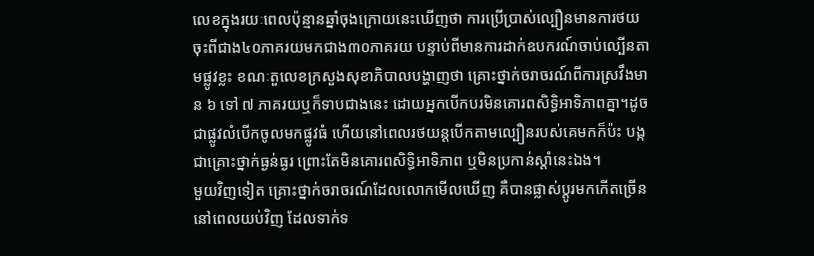លេខក្នុងរយៈពេលប៉ុន្មានឆ្នាំចុងក្រោយនេះឃើញថា ការប្រើប្រាស់ល្បឿនមានការថយចុះពីជាង៤០ភាគរយមកជាង៣០ភាគរយ បន្ទាប់ពីមានការដាក់ឧបករណ៍ចាប់ល្បើនតាមផ្លូវខ្លះ ខណៈតួលេខក្រសួងសុខាភិបាលបង្ហាញថា គ្រោះថ្នាក់ចរាចរណ៍ពីការស្រវឹងមាន ៦ ទៅ ៧ ភាគរយឬក៏ទាបជាងនេះ ដោយអ្នកបើកបរមិនគោរពសិទ្ធិអាទិភាពគ្នា។ដូចជាផ្លូវលំបើកចូលមកផ្លូវធំ ហើយនៅពេលរថយន្តបើកតាមល្បឿនរបស់គេមកក៏ប៉ះ បង្កជាគ្រោះថ្នាក់ធ្ងន់ធ្ងរ ព្រោះតែមិនគោរពសិទ្ធិអាទិភាព ឬមិនប្រកាន់ស្តាំនេះឯង។
មួយវិញទៀត គ្រោះថ្នាក់ចរាចរណ៍ដែលលោកមើលឃើញ គឺបានផ្លាស់ប្តូរមកកើតច្រើននៅពេលយប់វិញ ដែលទាក់ទ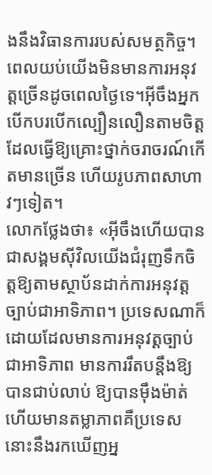ងនឹងវិធានការរបស់សមត្ថកិច្ច។ពេលយប់យើងមិនមានការអនុវត្តច្រើនដូចពេលថ្ងៃទេ។អ៊ីចឹងអ្នកបើកបរបើកល្បឿនលឿនតាមចិត្ត ដែលធ្វើឱ្យគ្រោះថ្នាក់ចរាចរណ៍កើតមានច្រើន ហើយរូបភាពសាហាវៗទៀត។
លោកថ្លែងថា៖ «អ៊ីចឹងហើយបានជាសង្គមស៊ីវិលយើងជំរុញទឹកចិត្តឱ្យតាមស្ថាប័នដាក់ការអនុវត្តច្បាប់ជាអាទិភាព។ ប្រទេសណាក៏ដោយដែលមានការអនុវត្តច្បាប់ជាអាទិភាព មានការរឹតបន្តឹងឱ្យបានជាប់លាប់ ឱ្យបានម៉ឹងម៉ាត់ ហើយមានតម្លាភាពគឺប្រទេសនោះនឹងរកឃើញអ្ន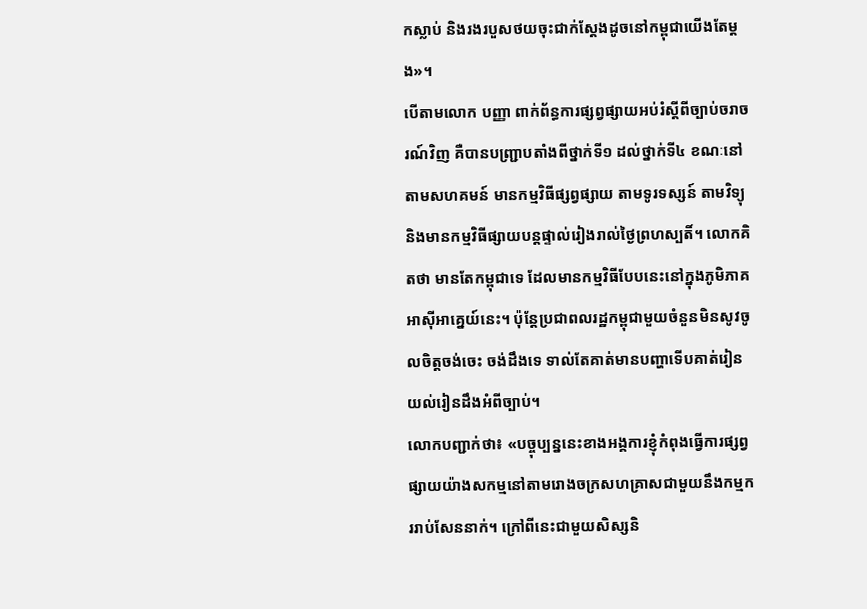កស្លាប់ និងរងរបួសថយចុះជាក់ស្តែងដូចនៅកម្ពុជាយើងតែម្តង»។
បើតាមលោក បញ្ញា ពាក់ព័ន្ធការផ្សព្វផ្សាយអប់រំស្តីពីច្បាប់ចរាចរណ៍វិញ គឺបានបញ្ជ្រាបតាំងពីថ្នាក់ទី១ ដល់ថ្នាក់ទី៤ ខណៈនៅតាមសហគមន៍ មានកម្មវិធីផ្សព្វផ្សាយ តាមទូរទស្សន៍ តាមវិទ្យុនិងមានកម្មវិធីផ្សាយបន្តផ្ទាល់រៀងរាល់ថ្ងៃព្រហស្បតិ៍។ លោកគិតថា មានតែកម្ពុជាទេ ដែលមានកម្មវិធីបែបនេះនៅក្នុងភូមិភាគអាស៊ីអាគ្នេយ៍នេះ។ ប៉ុន្តែប្រជាពលរដ្ឋកម្ពុជាមួយចំនួនមិនសូវចូលចិត្តចង់ចេះ ចង់ដឹងទេ ទាល់តែគាត់មានបញ្ហាទើបគាត់រៀនយល់រៀនដឹងអំពីច្បាប់។
លោកបញ្ជាក់ថា៖ «បច្ចុប្បន្ននេះខាងអង្គការខ្ញុំកំពុងធ្វើការផ្សព្វផ្សាយយ៉ាងសកម្មនៅតាមរោងចក្រសហគ្រាសជាមួយនឹងកម្មកររាប់សែននាក់។ ក្រៅពីនេះជាមួយសិស្សនិ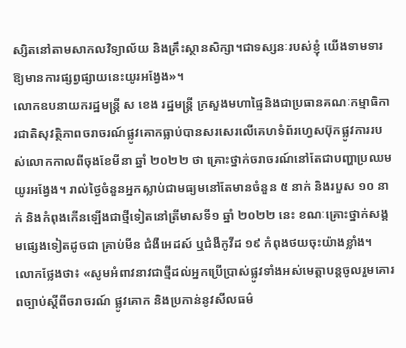ស្សិតនៅតាមសាកលវិទ្យាល័យ និងគ្រឹះស្ថានសិក្សា។ជាទស្សនៈរបស់ខ្ញុំ យើងទាមទារឱ្យមានការផ្សព្វផ្សាយនេះយូរអង្វែង»។
លោកឧបនាយករដ្ឋមន្ត្រី ស ខេង រដ្ឋមន្ត្រី ក្រសួងមហាផ្ទៃនិងជាប្រធានគណៈកម្មាធិការជាតិសុវត្ថិភាពចរាចរណ៍ផ្លូវគោកធ្លាប់បានសរសេរលើគេហទំព័រហ្វេសប៊ុកផ្លូវការរបស់លោកកាលពីចុងខែមីនា ឆ្នាំ ២០២២ ថា គ្រោះថ្នាក់ចរាចរណ៍នៅតែជាបញ្ហាប្រឈមយូរអង្វែង។ រាល់ថ្ងៃចំនួនអ្នកស្លាប់ជាមធ្យមនៅតែមានចំនួន ៥ នាក់ និងរបួស ១០ នាក់ និងកំពុងកើនឡើងជាថ្មីទៀតនៅត្រីមាសទី១ ឆ្នាំ ២០២២ នេះ ខណៈគ្រោះថ្នាក់សង្គមផ្សេងទៀតដូចជា គ្រាប់មីន ជំងឺអេដស៍ ឬជំងឺកូវីដ ១៩ កំពុងថយចុះយ៉ាងខ្លាំង។
លោកថ្លែងថា៖ «សូមអំពាវនាវជាថ្មីដល់អ្នកប្រើប្រាស់ផ្លូវទាំងអស់មេត្តាបន្តចូលរួមគោរពច្បាប់ស្តីពីចរាចរណ៍ ផ្លូវគោក និងប្រកាន់នូវសីលធម៌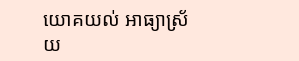យោគយល់ អាធ្យាស្រ័យ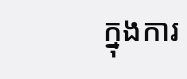ក្នុងការ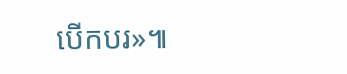បើកបរ»៕